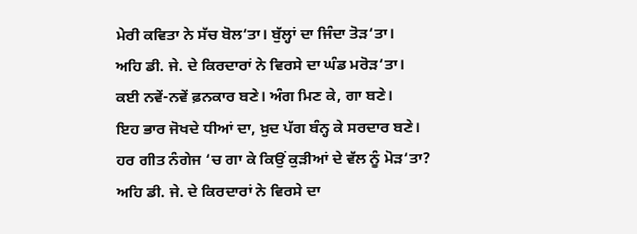ਮੇਰੀ ਕਵਿਤਾ ਨੇ ਸੱਚ ਬੋਲ‘ਤਾ। ਬੁੱਲ੍ਹਾਂ ਦਾ ਜਿੰਦਾ ਤੋੜ‘ਤਾ।
ਅਹਿ ਡੀ. ਜੇ. ਦੇ ਕਿਰਦਾਰਾਂ ਨੇ ਵਿਰਸੇ ਦਾ ਘੰਡ ਮਰੋੜ‘ਤਾ।
ਕਈ ਨਵੇਂ-ਨਵੇਂ ਫ਼ਨਕਾਰ ਬਣੇ। ਅੰਗ ਮਿਣ ਕੇ, ਗਾ ਬਣੇ।
ਇਹ ਭਾਰ ਜੋਖਦੇ ਧੀਆਂ ਦਾ, ਖ਼ੁਦ ਪੱਗ ਬੰਨ੍ਹ ਕੇ ਸਰਦਾਰ ਬਣੇ।
ਹਰ ਗੀਤ ਨੰਗੇਜ ‘ਚ ਗਾ ਕੇ ਕਿਉਂ ਕੁੜੀਆਂ ਦੇ ਵੱਲ ਨੂੰ ਮੋੜ‘ਤਾ?
ਅਹਿ ਡੀ. ਜੇ. ਦੇ ਕਿਰਦਾਰਾਂ ਨੇ ਵਿਰਸੇ ਦਾ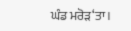ਘੰਡ ਮਰੋੜ‘ਤਾ।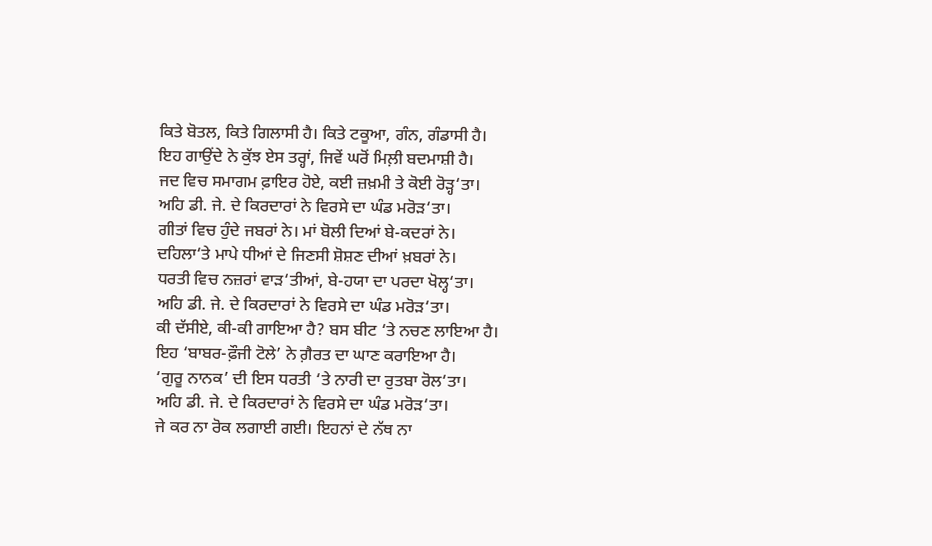ਕਿਤੇ ਬੋਤਲ, ਕਿਤੇ ਗਿਲਾਸੀ ਹੈ। ਕਿਤੇ ਟਕੂਆ, ਗੰਨ, ਗੰਡਾਸੀ ਹੈ।
ਇਹ ਗਾਉਂਦੇ ਨੇ ਕੁੱਝ ਏਸ ਤਰ੍ਹਾਂ, ਜਿਵੇਂ ਘਰੋਂ ਮਿਲ਼ੀ ਬਦਮਾਸ਼ੀ ਹੈ।
ਜਦ ਵਿਚ ਸਮਾਗਮ ਫ਼ਾਇਰ ਹੋਏ, ਕਈ ਜ਼ਖ਼ਮੀ ਤੇ ਕੋਈ ਰੋੜ੍ਹ‘ਤਾ।
ਅਹਿ ਡੀ. ਜੇ. ਦੇ ਕਿਰਦਾਰਾਂ ਨੇ ਵਿਰਸੇ ਦਾ ਘੰਡ ਮਰੋੜ‘ਤਾ।
ਗੀਤਾਂ ਵਿਚ ਹੁੰਦੇ ਜਬਰਾਂ ਨੇ। ਮਾਂ ਬੋਲੀ ਦਿਆਂ ਬੇ-ਕਦਰਾਂ ਨੇ।
ਦਹਿਲਾ‘ਤੇ ਮਾਪੇ ਧੀਆਂ ਦੇ ਜਿਣਸੀ ਸ਼ੋਸ਼ਣ ਦੀਆਂ ਖ਼ਬਰਾਂ ਨੇ।
ਧਰਤੀ ਵਿਚ ਨਜ਼ਰਾਂ ਵਾੜ‘ਤੀਆਂ, ਬੇ-ਹਯਾ ਦਾ ਪਰਦਾ ਖੋਲ੍ਹ‘ਤਾ।
ਅਹਿ ਡੀ. ਜੇ. ਦੇ ਕਿਰਦਾਰਾਂ ਨੇ ਵਿਰਸੇ ਦਾ ਘੰਡ ਮਰੋੜ‘ਤਾ।
ਕੀ ਦੱਸੀਏ, ਕੀ-ਕੀ ਗਾਇਆ ਹੈ? ਬਸ ਬੀਟ ‘ਤੇ ਨਚਣ ਲਾਇਆ ਹੈ।
ਇਹ ‘ਬਾਬਰ-ਫ਼ੌਜੀ ਟੋਲੇ’ ਨੇ ਗ਼ੈਰਤ ਦਾ ਘਾਣ ਕਰਾਇਆ ਹੈ।
‘ਗੁਰੂ ਨਾਨਕ’ ਦੀ ਇਸ ਧਰਤੀ ‘ਤੇ ਨਾਰੀ ਦਾ ਰੁਤਬਾ ਰੋਲ‘ਤਾ।
ਅਹਿ ਡੀ. ਜੇ. ਦੇ ਕਿਰਦਾਰਾਂ ਨੇ ਵਿਰਸੇ ਦਾ ਘੰਡ ਮਰੋੜ‘ਤਾ।
ਜੇ ਕਰ ਨਾ ਰੋਕ ਲਗਾਈ ਗਈ। ਇਹਨਾਂ ਦੇ ਨੱਥ ਨਾ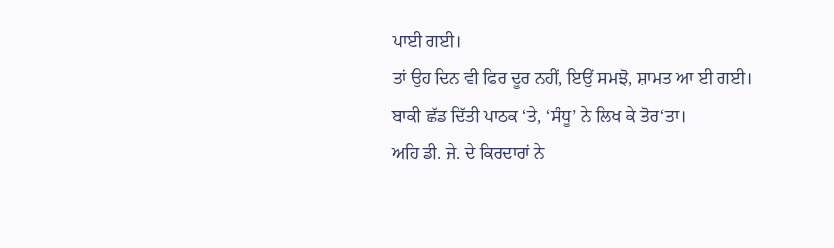ਪਾਈ ਗਈ।
ਤਾਂ ਉਹ ਦਿਨ ਵੀ ਫਿਰ ਦੂਰ ਨਹੀਂ, ਇਉਂ ਸਮਝੋ, ਸ਼ਾਮਤ ਆ ਈ ਗਈ।
ਬਾਕੀ ਛੱਡ ਦਿੱਤੀ ਪਾਠਕ ‘ਤੇ, ‘ਸੰਧੂ’ ਨੇ ਲਿਖ ਕੇ ਤੋਰ‘ਤਾ।
ਅਹਿ ਡੀ. ਜੇ. ਦੇ ਕਿਰਦਾਰਾਂ ਨੇ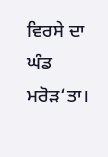ਵਿਰਸੇ ਦਾ ਘੰਡ ਮਰੋੜ‘ਤਾ।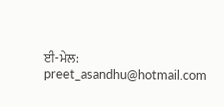ਈ-ਮੇਲ: preet_asandhu@hotmail.com